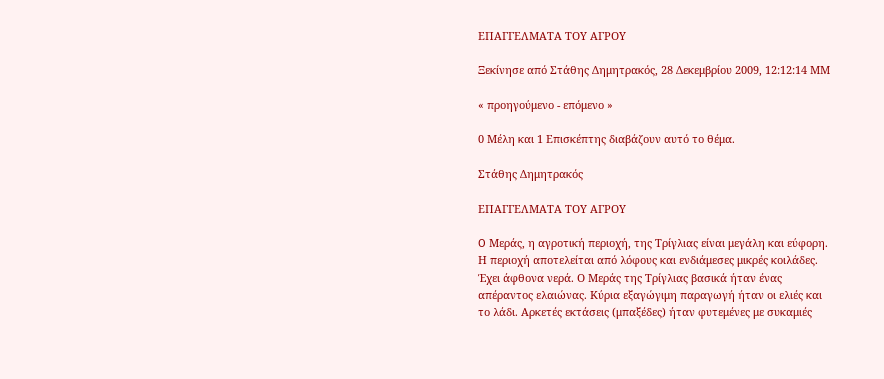ΕΠΑΓΓΕΛΜΑΤΑ ΤΟΥ ΑΓΡΟΥ

Ξεκίνησε από Στάθης Δημητρακός, 28 Δεκεμβρίου 2009, 12:12:14 ΜΜ

« προηγούμενο - επόμενο »

0 Μέλη και 1 Επισκέπτης διαβάζουν αυτό το θέμα.

Στάθης Δημητρακός

ΕΠΑΓΓΕΛΜΑΤΑ ΤΟΥ ΑΓΡΟΥ

O Μεράς, η αγροτική περιοχή, της Τρίγλιας είναι μεγάλη και εύφορη. Η περιοχή αποτελείται από λόφους και ενδιάμεσες μικρές κοιλάδες. Έχει άφθονα νερά. Ο Μεράς της Τρίγλιας βασικά ήταν ένας απέραντος ελαιώνας. Κύρια εξαγώγιμη παραγωγή ήταν οι ελιές και το λάδι. Αρκετές εκτάσεις (μπαξέδες) ήταν φυτεμένες με συκαμιές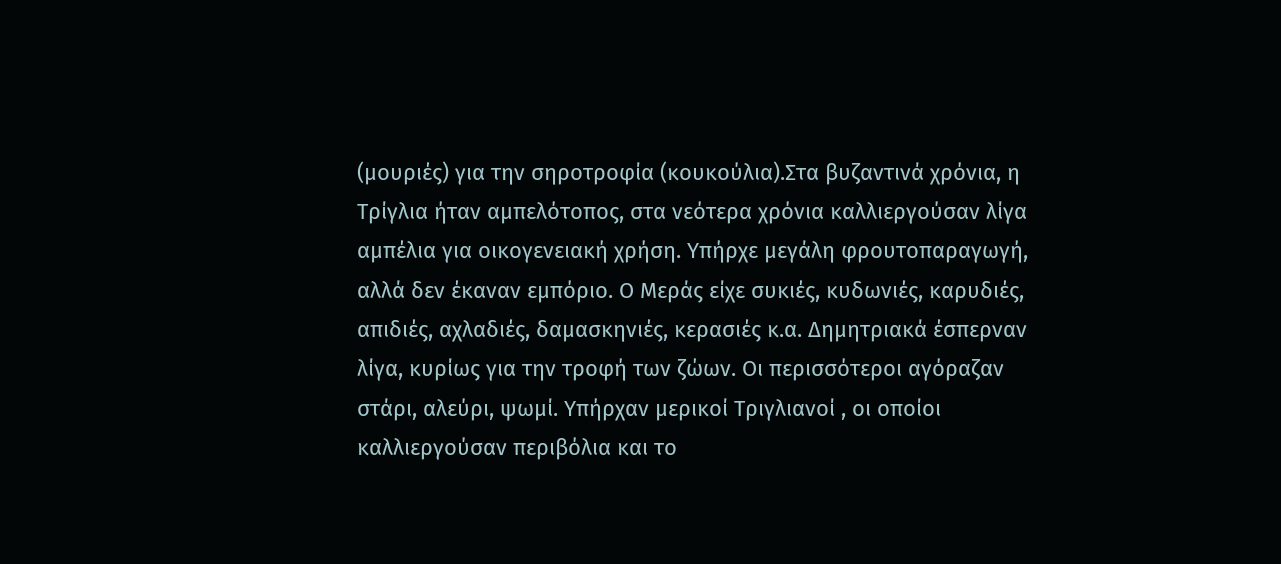(μουριές) για την σηροτροφία (κουκούλια).Στα βυζαντινά χρόνια, η Τρίγλια ήταν αμπελότοπος, στα νεότερα χρόνια καλλιεργούσαν λίγα αμπέλια για οικογενειακή χρήση. Υπήρχε μεγάλη φρουτοπαραγωγή, αλλά δεν έκαναν εμπόριο. Ο Μεράς είχε συκιές, κυδωνιές, καρυδιές, απιδιές, αχλαδιές, δαμασκηνιές, κερασιές κ.α. Δημητριακά έσπερναν λίγα, κυρίως για την τροφή των ζώων. Οι περισσότεροι αγόραζαν στάρι, αλεύρι, ψωμί. Υπήρχαν μερικοί Τριγλιανοί , οι οποίοι καλλιεργούσαν περιβόλια και το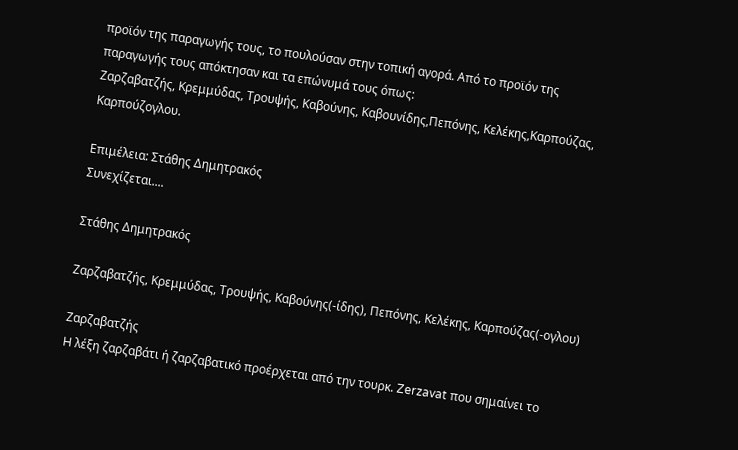προϊόν της παραγωγής τους, το πουλούσαν στην τοπική αγορά. Από το προϊόν της παραγωγής τους απόκτησαν και τα επώνυμά τους όπως:
Ζαρζαβατζής, Κρεμμύδας, Τρουψής, Καβούνης, Καβουνίδης,Πεπόνης, Κελέκης,Kαρπούζας, Καρπούζογλου.

Επιμέλεια: Στάθης Δημητρακός
Συνεχίζεται....

Στάθης Δημητρακός

Ζαρζαβατζής, Κρεμμύδας, Τρουψής, Καβούνης(-ίδης), Πεπόνης, Κελέκης, Kαρπούζας(-ογλου)

Ζαρζαβατζής
H λέξη ζαρζαβάτι ή ζαρζαβατικό προέρχεται από την τουρκ. Zerzavat που σημαίνει το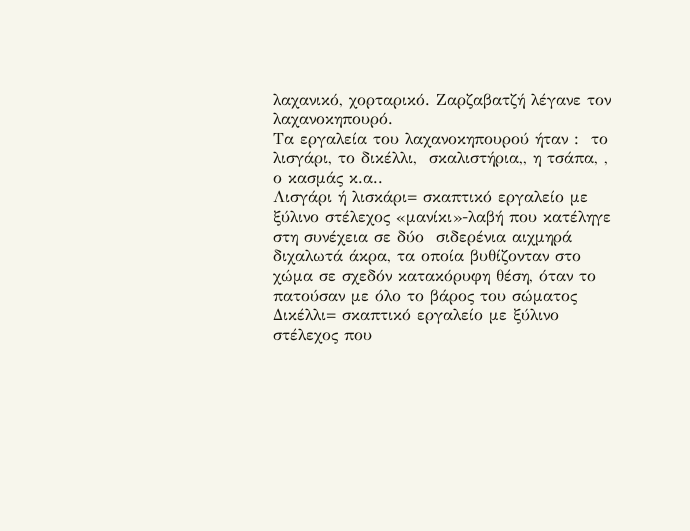λαχανικό, χορταρικό. Ζαρζαβατζή λέγανε τον λαχανοκηπουρό.
Τα εργαλεία του λαχανοκηπουρού ήταν :  το λισγάρι, το δικέλλι,  σκαλιστήρια,, η τσάπα, , ο κασμάς κ.α..
Λισγάρι ή λισκάρι= σκαπτικό εργαλείο με ξύλινο στέλεχος «μανίκι»-λαβή που κατέληγε στη συνέχεια σε δύο  σιδερένια αιχμηρά διχαλωτά άκρα, τα οποία βυθίζονταν στο χώμα σε σχεδόν κατακόρυφη θέση, όταν το πατούσαν με όλο το βάρος του σώματος
Δικέλλι= σκαπτικό εργαλείο με ξύλινο στέλεχος που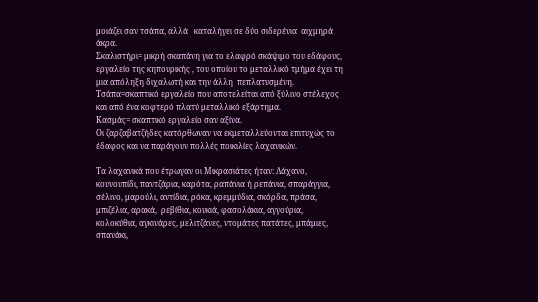μοιάζει σαν τσάπα, αλλά   καταλήγει σε δύο σιδερένια  αιχμηρά άκρα.
Σκαλιστήρι= μικρή σκαπάνη για το ελαφρό σκάψιμο του εδάφους,
εργαλείο της κηπουρικής , του οποίου το μεταλλικό τμήμα έχει τη μια απόληξη διχαλωτή και την άλλη  πεπλατυσμένη.
Τσάπα=σκαπτικό εργαλείο που αποτελείται από ξύλινο στέλεχος και από ένα κοφτερό πλατύ μεταλλικό εξάρτημα.
Κασμάς= σκαπτικό εργαλείο σαν αξίνα.
Οι ζαρζαβατζήδες κατόρθωναν να εκμεταλλεύονται επιτυχώς το έδαφος και να παράγουν πολλές ποικιλίες λαχανικών.

Tα λαχανικά που έτρωγαν οι Μικρασιάτες ήταν: Λάχανο, κουνουπίδι, παντζάρια, καρότα, ραπάνια ή ρεπάνια, σπαράγγια, σέλινο, μαρούλι, αντίδια, ρόκα, κρεμμύδια, σκόρδα, πράσα, μπιζέλια, αρακά,  ρεβίθια, κουκιά, φασολάκια, αγγούρια, κολοκύθια, αγκινάρες, μελιτζάνες, ντομάτες πατάτες, μπάμιες, σπανάκι,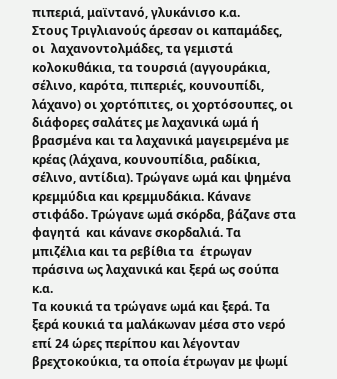πιπεριά, μαϊντανό, γλυκάνισο κ.α.
Στους Τριγλιανούς άρεσαν οι καπαμάδες, οι  λαχανοντολμάδες, τα γεμιστά κολοκυθάκια, τα τουρσιά (αγγουράκια, σέλινο, καρότα, πιπεριές, κουνουπίδι, λάχανο) οι χορτόπιτες, οι χορτόσουπες, οι διάφορες σαλάτες με λαχανικά ωμά ή βρασμένα και τα λαχανικά μαγειρεμένα με κρέας (λάχανα, κουνουπίδια, ραδίκια, σέλινο, αντίδια). Τρώγανε ωμά και ψημένα κρεμμύδια και κρεμμυδάκια. Κάνανε στιφάδο. Τρώγανε ωμά σκόρδα, βάζανε στα φαγητά  και κάνανε σκορδαλιά. Τα μπιζέλια και τα ρεβίθια τα  έτρωγαν πράσινα ως λαχανικά και ξερά ως σούπα κ.α.
Τα κουκιά τα τρώγανε ωμά και ξερά. Τα ξερά κουκιά τα μαλάκωναν μέσα στο νερό επί 24 ώρες περίπου και λέγονταν βρεχτοκούκια, τα οποία έτρωγαν με ψωμί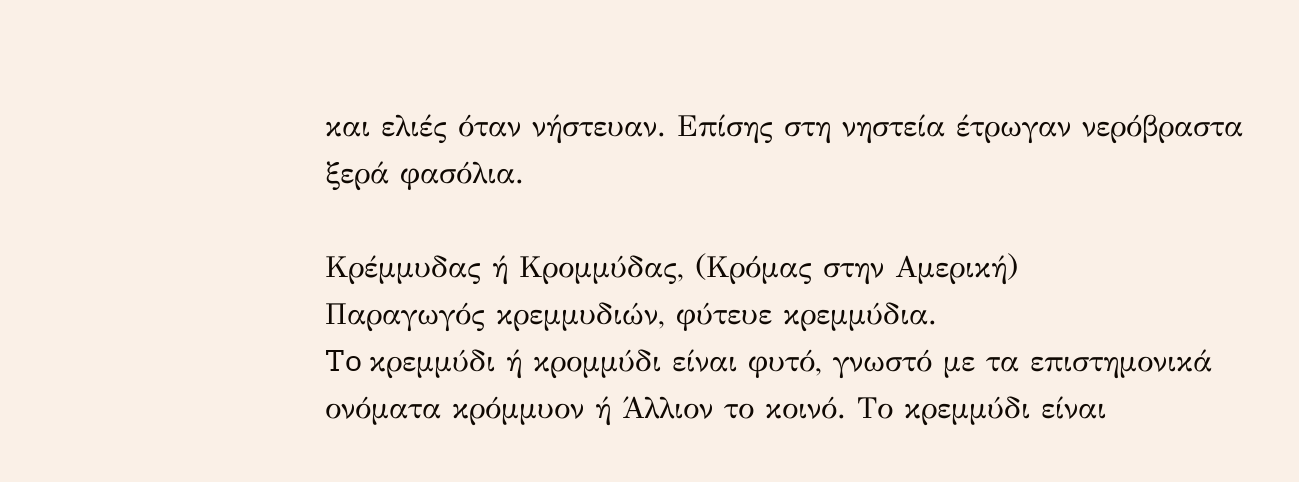και ελιές όταν νήστευαν. Επίσης στη νηστεία έτρωγαν νερόβραστα ξερά φασόλια.

Κρέμμυδας ή Κρομμύδας, (Κρόμας στην Αμερική)
Παραγωγός κρεμμυδιών, φύτευε κρεμμύδια.
To κρεμμύδι ή κρομμύδι είναι φυτό, γνωστό με τα επιστημονικά ονόματα κρόμμυον ή Άλλιον το κοινό. Το κρεμμύδι είναι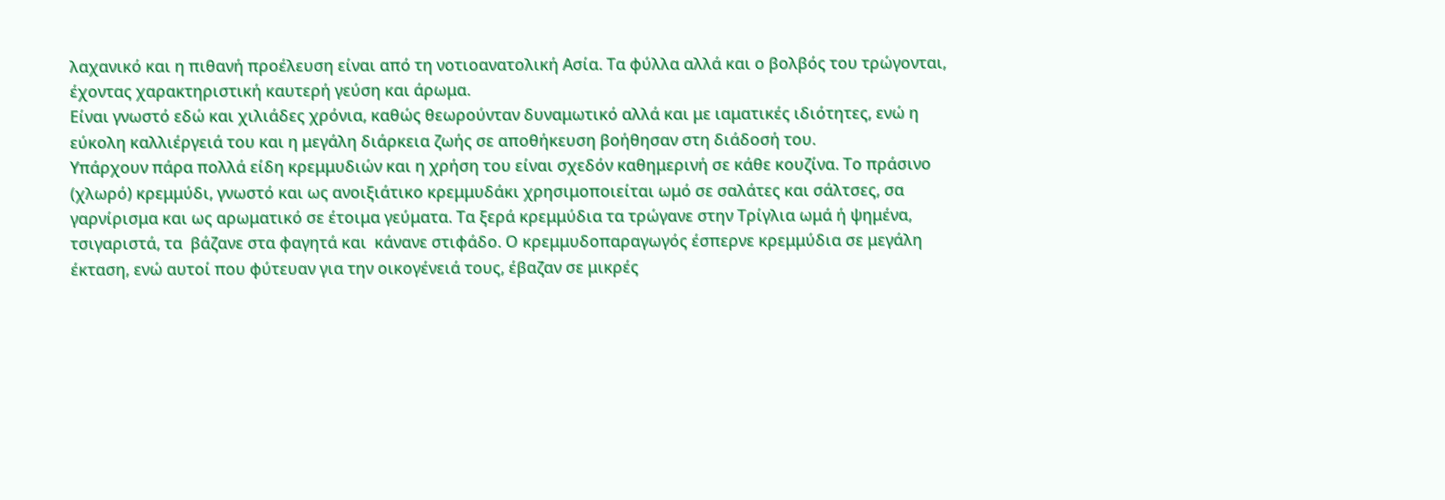λαχανικό και η πιθανή προέλευση είναι από τη νοτιοανατολική Ασία. Τα φύλλα αλλά και ο βολβός του τρώγονται, έχοντας χαρακτηριστική καυτερή γεύση και άρωμα.
Είναι γνωστό εδώ και χιλιάδες χρόνια, καθώς θεωρούνταν δυναμωτικό αλλά και με ιαματικές ιδιότητες, ενώ η εύκολη καλλιέργειά του και η μεγάλη διάρκεια ζωής σε αποθήκευση βοήθησαν στη διάδοσή του.
Υπάρχουν πάρα πολλά είδη κρεμμυδιών και η χρήση του είναι σχεδόν καθημερινή σε κάθε κουζίνα. Το πράσινο (χλωρό) κρεμμύδι, γνωστό και ως ανοιξιάτικο κρεμμυδάκι χρησιμοποιείται ωμό σε σαλάτες και σάλτσες, σα γαρνίρισμα και ως αρωματικό σε έτοιμα γεύματα. Τα ξερά κρεμμύδια τα τρώγανε στην Τρίγλια ωμά ή ψημένα, τσιγαριστά, τα  βάζανε στα φαγητά και  κάνανε στιφάδο. Ο κρεμμυδοπαραγωγός έσπερνε κρεμμύδια σε μεγάλη έκταση, ενώ αυτοί που φύτευαν για την οικογένειά τους, έβαζαν σε μικρές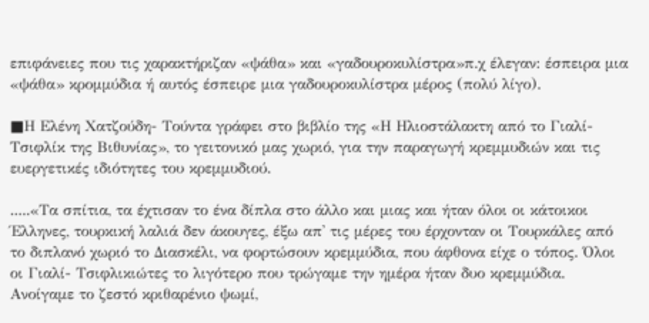επιφάνειες που τις χαρακτήριζαν «ψάθα» και «γαδουροκυλίστρα»π.χ έλεγαν: έσπειρα μια «ψάθα» κρομμύδια ή αυτός έσπειρε μια γαδουροκυλίστρα μέρος (πολύ λίγο).

■Η Ελένη Χατζούδη- Τούντα γράφει στο βιβλίο της «Η Ηλιοστάλακτη από το Γιαλί-Τσιφλίκ της Βιθυνίας», το γειτονικό μας χωριό, για την παραγωγή κρεμμυδιών και τις ευεργετικές ιδιότητες του κρεμμυδιού.

.....«Τα σπίτια, τα έχτισαν το ένα δίπλα στο άλλο και μιας και ήταν όλοι οι κάτοικοι Έλληνες, τουρκική λαλιά δεν άκουγες, έξω απ' τις μέρες του έρχονταν οι Τουρκάλες από το διπλανό χωριό το Διασκέλι, να φορτώσουν κρεμμύδια, που άφθονα είχε ο τόπος. Όλοι οι Γιαλί- Τσιφλικιώτες το λιγότερο που τρώγαμε την ημέρα ήταν δυο κρεμμύδια. Ανοίγαμε το ζεστό κριθαρένιο ψωμί,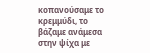κοπανούσαμε το κρεμμύδι, το βάζαμε ανάμεσα στην ψίχα με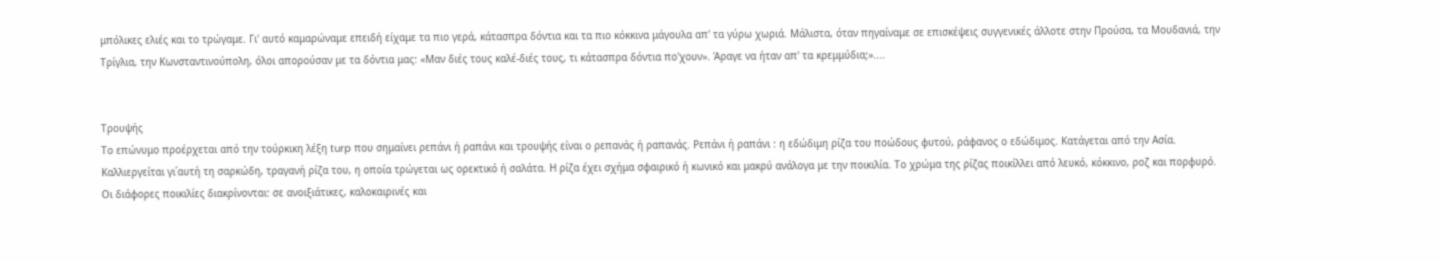μπόλικες ελιές και το τρώγαμε. Γι' αυτό καμαρώναμε επειδή είχαμε τα πιο γερά, κάτασπρα δόντια και τα πιο κόκκινα μάγουλα απ' τα γύρω χωριά. Μάλιστα, όταν πηγαίναμε σε επισκέψεις συγγενικές άλλοτε στην Προύσα, τα Μουδανιά, την Τρίγλια, την Κωνσταντινούπολη, όλοι απορούσαν με τα δόντια μας: «Μαν διές τους καλέ-διές τους, τι κάτασπρα δόντια πο'χουν». Άραγε να ήταν απ' τα κρεμμύδια;»....


Tρουψής
Το επώνυμο προέρχεται από την τούρκικη λέξη turp που σημαίνει ρεπάνι ή ραπάνι και τρουψής είναι ο ρεπανάς ή ραπανάς. Ρεπάνι ή ραπάνι : η εδώδιμη ρίζα του ποώδους φυτού, ράφανος ο εδώδιμος. Κατάγεται από την Ασία. Καλλιεργείται γι΄αυτή τη σαρκώδη, τραγανή ρίζα του, η οποία τρώγεται ως ορεκτικό ή σαλάτα. Η ρίζα έχει σχήμα σφαιρικό ή κωνικό και μακρύ ανάλογα με την ποικιλία. Το χρώμα της ρίζας ποικίλλει από λευκό, κόκκινο, ροζ και πορφυρό. Οι διάφορες ποικιλίες διακρίνονται: σε ανοιξιάτικες, καλοκαιρινές και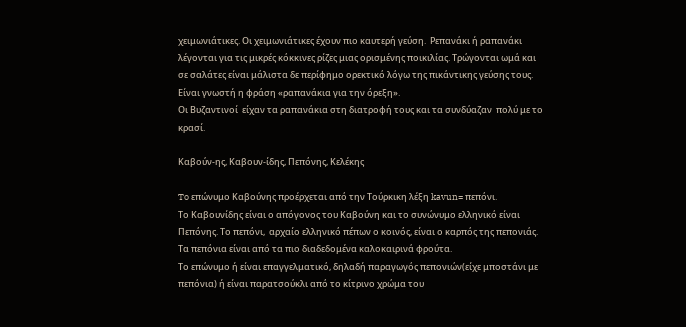χειμωνιάτικες. Οι χειμωνιάτικες έχουν πιο καυτερή γεύση.  Ρεπανάκι ή ραπανάκι λέγονται για τις μικρές κόκκινες ρίζες μιας ορισμένης ποικιλίας. Τρώγονται ωμά και σε σαλάτες είναι μάλιστα δε περίφημο ορεκτικό λόγω της πικάντικης γεύσης τους. Είναι γνωστή η φράση «ραπανάκια για την όρεξη».
Οι Βυζαντινοί  είχαν τα ραπανάκια στη διατροφή τους και τα συνδύαζαν  πολύ με το κρασί.

Καβούν-ης, Καβουν-ίδης, Πεπόνης, Κελέκης

To επώνυμο Kαβούνης προέρχεται από την Τούρκικη λέξη kavun= πεπόνι.
Το Καβουνίδης είναι ο απόγονος του Καβούνη και το συνώνυμο ελληνικό είναι Πεπόνης. Το πεπόνι,  αρχαίο ελληνικό πέπων ο κοινός, είναι ο καρπός της πεπονιάς. Τα πεπόνια είναι από τα πιο διαδεδομένα καλοκαιρινά φρούτα.
Το επώνυμο ή είναι επαγγελματικό, δηλαδή παραγωγός πεπονιών(είχε μποστάνι με πεπόνια) ή είναι παρατσούκλι από το κίτρινο χρώμα του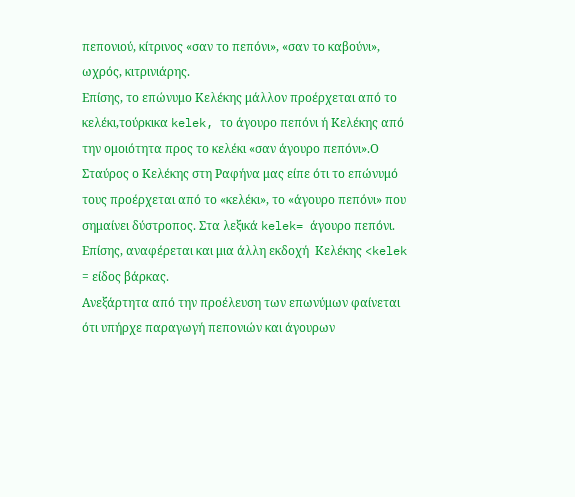πεπονιού, κίτρινος «σαν το πεπόνι», «σαν το καβούνι», ωχρός, κιτρινιάρης.
Επίσης, το επώνυμο Κελέκης μάλλον προέρχεται από το κελέκι,τούρκικα kelek, το άγουρο πεπόνι ή Κελέκης από την ομοιότητα προς το κελέκι «σαν άγουρο πεπόνι».Ο Σταύρος ο Κελέκης στη Ραφήνα μας είπε ότι το επώνυμό τους προέρχεται από το «κελέκι», το «άγουρο πεπόνι» που σημαίνει δύστροπος. Στα λεξικά kelek= άγουρο πεπόνι. Επίσης, αναφέρεται και μια άλλη εκδοχή  Κελέκης <kelek = είδος βάρκας.
Ανεξάρτητα από την προέλευση των επωνύμων φαίνεται ότι υπήρχε παραγωγή πεπονιών και άγουρων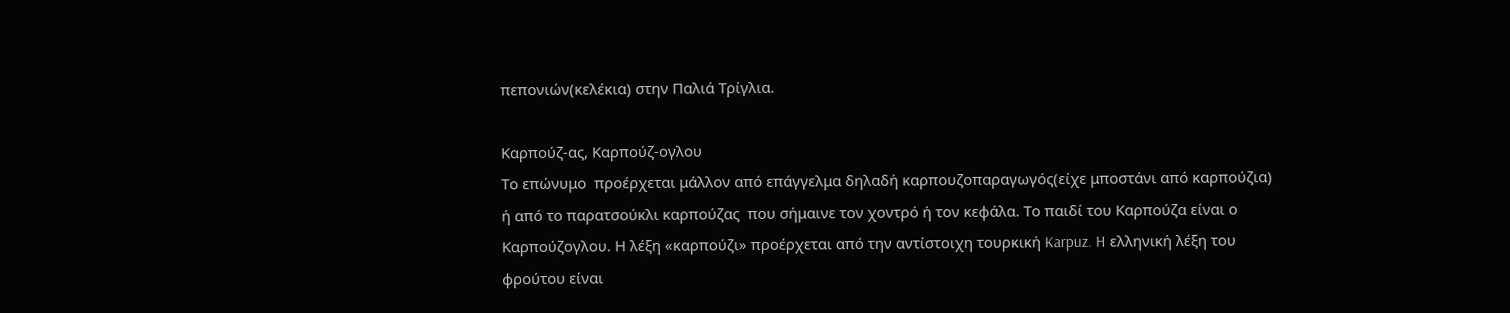πεπονιών(κελέκια) στην Παλιά Τρίγλια.

Καρπούζ-ας, Καρπούζ-ογλου
Το επώνυμο  προέρχεται μάλλον από επάγγελμα δηλαδή καρπουζοπαραγωγός(είχε μποστάνι από καρπούζια) ή από το παρατσούκλι καρπούζας  που σήμαινε τον χοντρό ή τον κεφάλα. Το παιδί του Καρπούζα είναι ο Καρπούζογλου. Η λέξη «καρπούζι» προέρχεται από την αντίστοιχη τουρκική Karpuz. H ελληνική λέξη του φρούτου είναι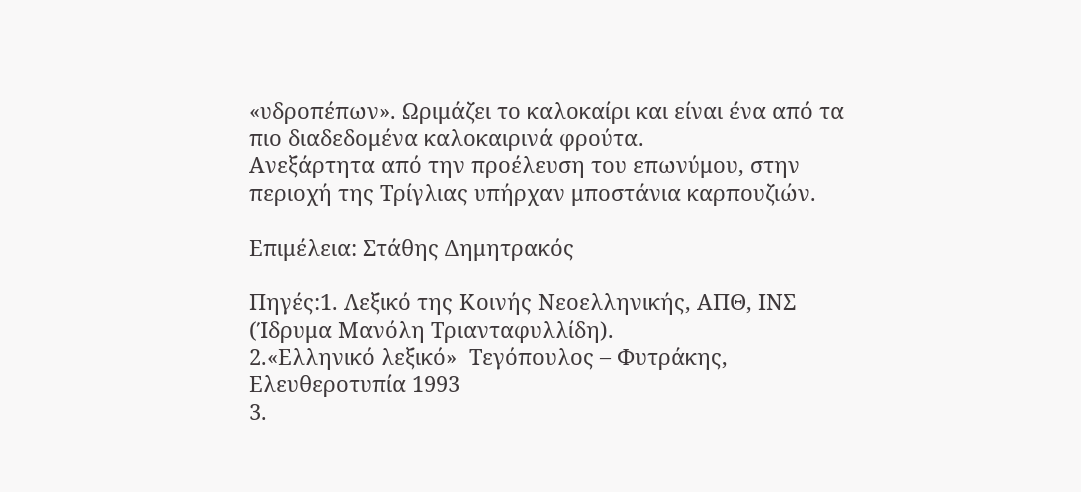«υδροπέπων». Ωριμάζει το καλοκαίρι και είναι ένα από τα πιο διαδεδομένα καλοκαιρινά φρούτα.
Ανεξάρτητα από την προέλευση του επωνύμου, στην περιοχή της Τρίγλιας υπήρχαν μποστάνια καρπουζιών.

Επιμέλεια: Στάθης Δημητρακός

Πηγές:1. Λεξικό της Κοινής Νεοελληνικής, ΑΠΘ, ΙΝΣ (Ίδρυμα Μανόλη Τριανταφυλλίδη).
2.«Ελληνικό λεξικό»  Τεγόπουλος – Φυτράκης, Ελευθεροτυπία 1993
3.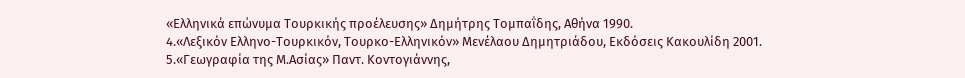«Ελληνικά επώνυμα Τουρκικής προέλευσης» Δημήτρης Τομπαΐδης, Αθήνα 1990.
4.«Λεξικόν Ελληνο-Τουρκικόν, Τουρκο-Ελληνικόν» Μενέλαου Δημητριάδου, Εκδόσεις Κακουλίδη 2001.
5.«Γεωγραφία της Μ.Ασίας» Παντ. Κοντογιάννης,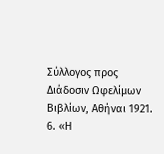Σύλλογος προς Διάδοσιν Ωφελίμων Βιβλίων, Αθήναι 1921.
6. «Η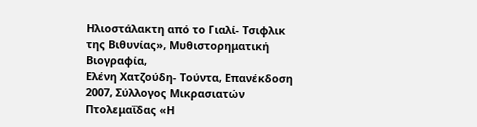Ηλιοστάλακτη από το Γιαλί- Τσιφλικ της Βιθυνίας», Μυθιστορηματική Βιογραφία,
Ελένη Χατζούδη- Τούντα, Επανέκδοση 2007, Σύλλογος Μικρασιατών Πτολεμαΐδας «Η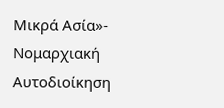Μικρά Ασία»- Νομαρχιακή Αυτοδιοίκηση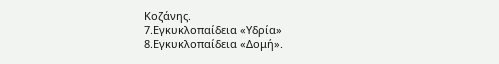Κοζάνης.
7.Εγκυκλοπαίδεια «Υδρία»
8.Εγκυκλοπαίδεια «Δομή».